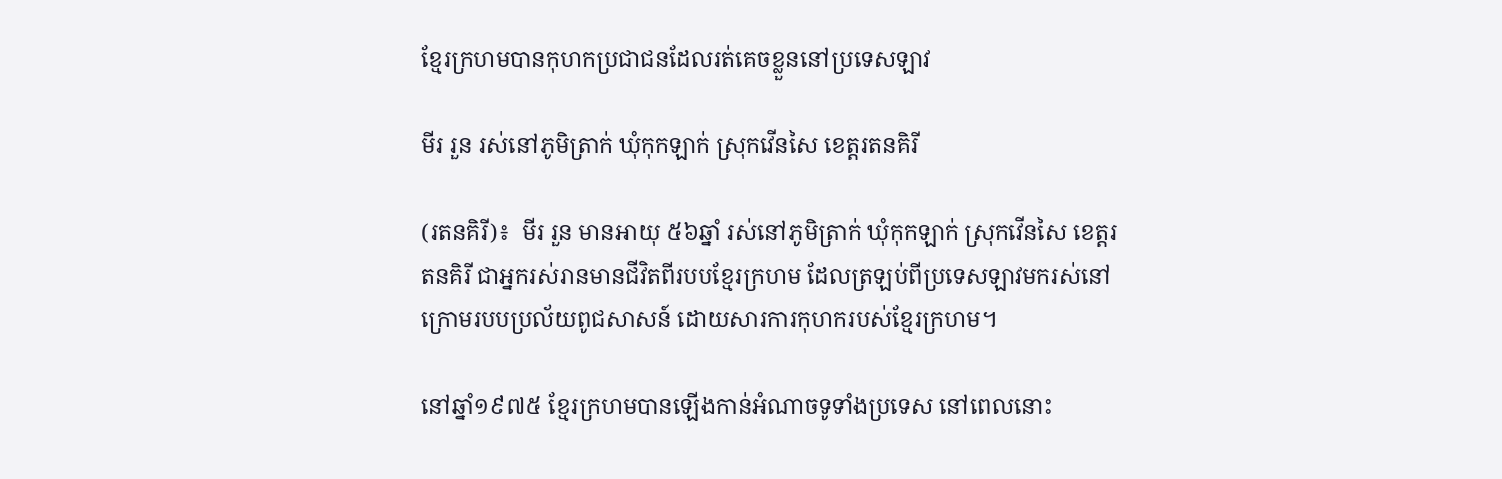ខ្មែរក្រហមបានកុហកប្រជាជនដែលរត់គេចខ្លួននៅប្រទេសឡាវ

មីរ រួន រស់នៅភូមិត្រាក់ ឃុំកុកឡាក់ ស្រុកវើនសៃ ខេត្តរតនគិរី

(រតនគិរី)៖  មីរ រួន មានអាយុ ៥៦ឆ្នាំ រស់នៅភូមិត្រាក់ ឃុំកុកឡាក់ ស្រុកវើនសៃ ខេត្តរតនគិរី ជាអ្នករស់រានមានជីវិតពីរបបខ្មែរក្រហម ដែលត្រឡប់ពីប្រទេសឡាវមករស់នៅក្រោមរបបប្រល័យពូជសាសន៍ ដោយសារការកុហករបស់ខ្មែរក្រហម។

នៅឆ្នាំ១៩៧៥ ខ្មែរក្រហមបានឡើងកាន់អំណាចទូទាំងប្រទេស នៅពេលនោះ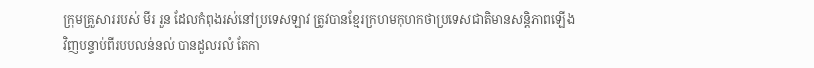ក្រុមគ្រួសាររបស់ មីរ រួន ដែលកំពុងរស់នៅប្រទេសឡាវ ត្រូវបានខ្មែរក្រហមកុហកថាប្រទេសជាតិមានសន្តិភាពឡើងវិញបន្ទាប់ពីរបបលន់នល់ បានដួលរលំ តែកា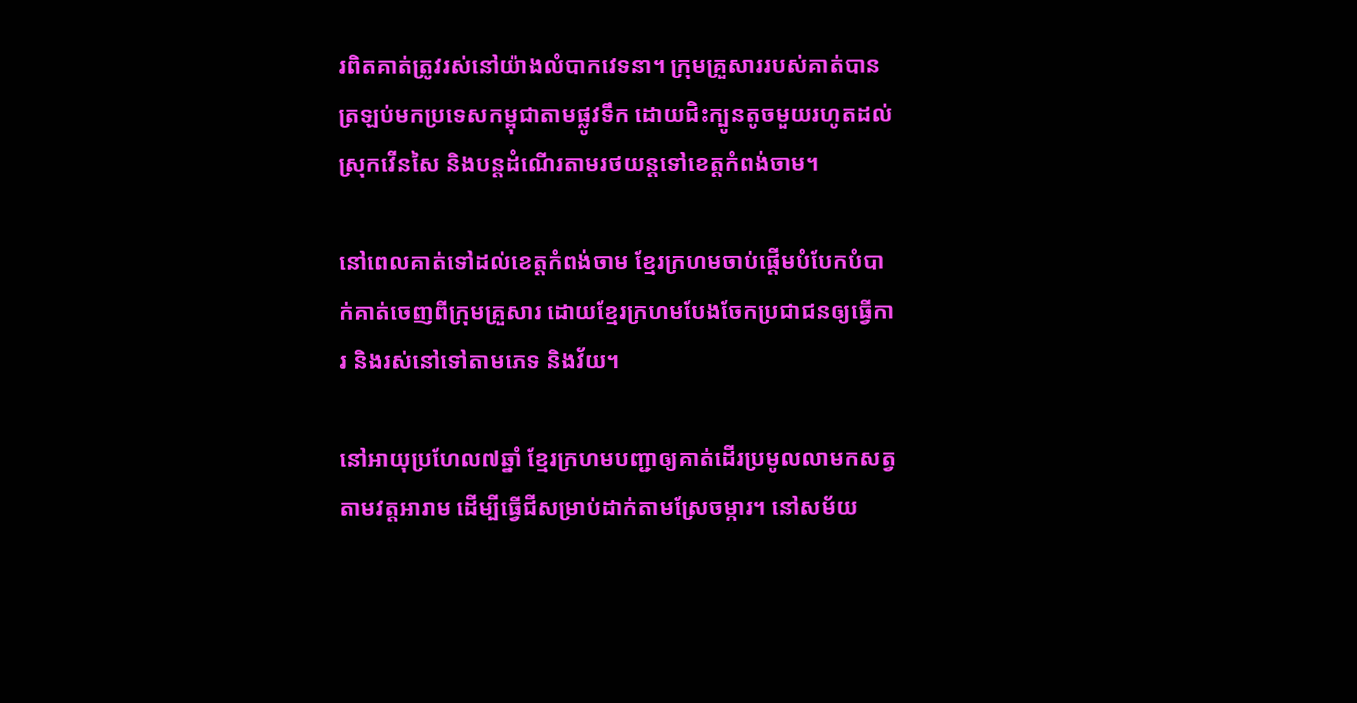រពិតគាត់ត្រូវរស់នៅយ៉ាងលំបាកវេទនា។ ក្រុមគ្រួសាររបស់គាត់បានត្រឡប់មកប្រទេសកម្ពុជាតាមផ្លូវទឹក ដោយជិះក្បូនតូចមួយរហូតដល់ស្រុកវើនសៃ និងបន្តដំណើរតាមរថយន្តទៅខេត្តកំពង់ចាម។

នៅពេលគាត់ទៅដល់ខេត្តកំពង់ចាម ខ្មែរក្រហមចាប់ផ្តើមបំបែកបំបាក់គាត់ចេញពីក្រុមគ្រួសារ ដោយខ្មែរក្រហមបែងចែកប្រជាជនឲ្យធ្វើការ និងរស់នៅទៅតាមភេទ និងវ័យ។

នៅអាយុប្រហែល៧ឆ្នាំ ខ្មែរក្រហមបញ្ជាឲ្យគាត់ដើរប្រមូលលាមកសត្វតាមវត្តអារាម ដើម្បីធ្វើជីសម្រាប់ដាក់តាមស្រែចម្ការ។ នៅសម័យ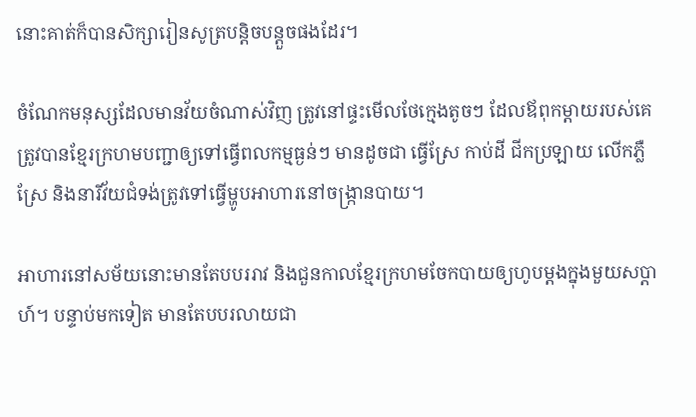នោះគាត់ក៏បានសិក្សារៀនសូត្របន្តិចបន្តួចផងដែរ។

ចំណែកមនុស្សដែលមានវ័យចំណាស់វិញ ត្រូវនៅផ្ទះមើលថែក្មេងតូចៗ ដែលឪពុកម្តាយរបស់គេត្រូវបានខ្មែរក្រហមបញ្ជាឲ្យទៅធ្វើពលកម្មធ្ងន់ៗ មានដូចជា ធ្វើស្រែ កាប់ដី ជីកប្រឡាយ លើកភ្លឺស្រែ និងនារីវ័យជំទង់ត្រូវទៅធ្វើម្ហូបអាហារនៅចង្ក្រានបាយ។

អាហារនៅសម័យនោះមានតែបបររាវ និងជួនកាលខ្មែរក្រហមចែកបាយឲ្យហូបម្តងក្នុងមួយសប្តាហ៍។ បន្ទាប់មកទៀត មានតែបបរលាយជា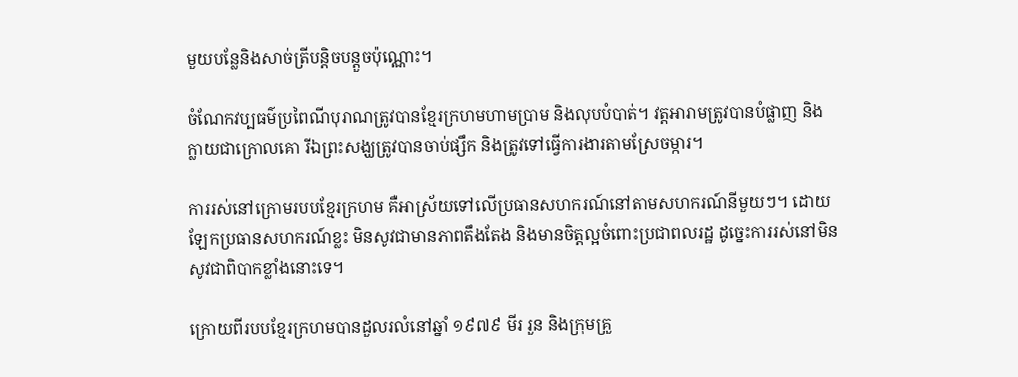មួយបន្លែនិងសាច់ត្រីបន្តិចបន្តួចប៉ុណ្ណោះ។

ចំណែកវប្បធម៌ប្រពៃណីបុរាណត្រូវបានខ្មែរក្រហមហាមប្រាម និងលុបបំបាត់។ វត្តអារាមត្រូវបានបំផ្លាញ និងក្លាយជាក្រោលគោ រីឯព្រះសង្ឃត្រូវបានចាប់ផ្សឹក និងត្រូវទៅធ្វើការងារតាមស្រែចម្ការ។

ការរស់នៅក្រោមរបបខ្មែរក្រហម គឺអាស្រ័យទៅលើប្រធានសហករណ៍នៅតាមសហករណ៍នីមួយៗ។ ដោយឡែកប្រធានសហករណ៍ខ្លះ មិនសូវជាមានភាពតឹងតែង និងមានចិត្តល្អចំពោះប្រជាពលរដ្ឋ ដូច្នេះការរស់នៅមិនសូវជាពិបាកខ្លាំងនោះទេ។

ក្រោយពីរបបខ្មែរក្រហមបានដួលរលំនៅឆ្នាំ ១៩៧៩ មីរ រួន និងក្រុមគ្រួ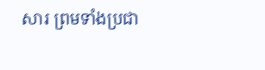សារ ព្រមទាំងប្រជា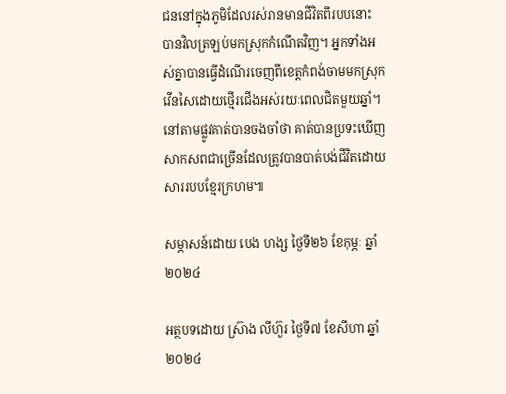ជននៅក្នុងភូមិដែលរស់រានមានជីវិតពីរបបនោះ បានវិលត្រឡប់មកស្រុកកំណើតវិញ។ អ្នកទាំងអស់គ្នាបានធ្វើដំណើរចេញពីខេត្តកំពង់ចាមមកស្រុកវើនសៃដោយថ្មើរជើងអស់រយៈពេលជិតមួយឆ្នាំ។ នៅតាមផ្លូវគាត់បានចងចាំថា គាត់បានប្រទះឃើញសាកសពជាច្រើនដែលត្រូវបានបាត់បង់ជីវិតដោយសាររបបខ្មែរក្រហម៕

សម្ភាសន៍ដោយ បេង ហង្ស ថ្ងៃទី២៦ ខែកុម្ភៈ ឆ្នាំ២០២៤

អត្ថបទដោយ ស្រ៊ាង លីហ៊ួរ ថ្ងៃទី៧ ខែសីហា ឆ្នាំ២០២៤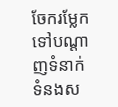ចែករម្លែកទៅបណ្តាញទំនាក់ទំនងស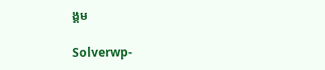ង្គម

Solverwp-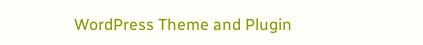WordPress Theme and Plugin